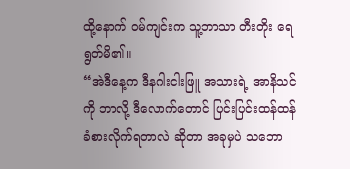ထို့နောက် ဝမ်ကျင်းက သူ့ဘာသာ တီးတိုး ရေရွတ်မိ၏။
“အဲဒီနေ့က ဒီနဂါးငါးဖြူ အသားရဲ့ အာနိသင်ကို ဘာလို့ ဒီလောက်တောင် ပြင်းပြင်းထန်ထန် ခံစားလိုက်ရတာလဲ ဆိုတာ အခုမှပဲ သဘော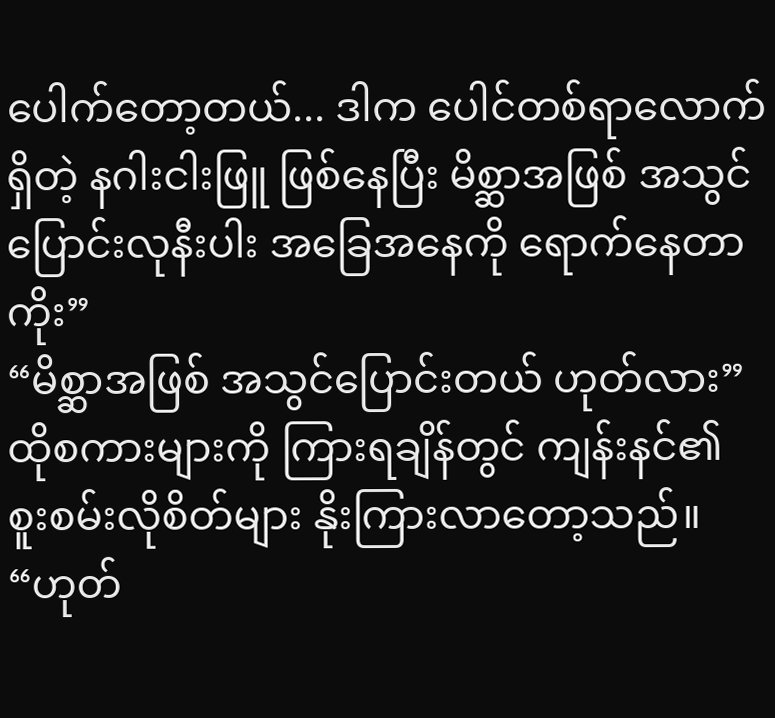ပေါက်တော့တယ်... ဒါက ပေါင်တစ်ရာလောက်ရှိတဲ့ နဂါးငါးဖြူ ဖြစ်နေပြီး မိစ္ဆာအဖြစ် အသွင်ပြောင်းလုနီးပါး အခြေအနေကို ရောက်နေတာကိုး”
“မိစ္ဆာအဖြစ် အသွင်ပြောင်းတယ် ဟုတ်လား” ထိုစကားများကို ကြားရချိန်တွင် ကျန်းနင်၏ စူးစမ်းလိုစိတ်များ နိုးကြားလာတော့သည်။
“ဟုတ်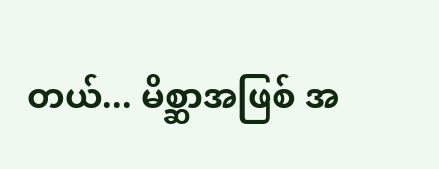တယ်... မိစ္ဆာအဖြစ် အ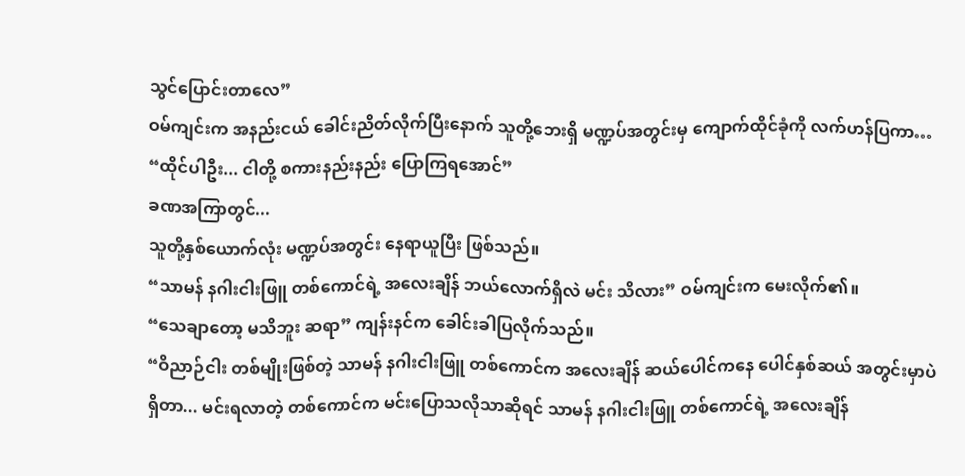သွင်ပြောင်းတာလေ”
ဝမ်ကျင်းက အနည်းငယ် ခေါင်းညိတ်လိုက်ပြီးနောက် သူတို့ဘေးရှိ မဏ္ဍပ်အတွင်းမှ ကျောက်ထိုင်ခုံကို လက်ဟန်ပြကာ…
“ထိုင်ပါဦး... ငါတို့ စကားနည်းနည်း ပြောကြရအောင်”
ခဏအကြာတွင်...
သူတို့နှစ်ယောက်လုံး မဏ္ဍပ်အတွင်း နေရာယူပြီး ဖြစ်သည်။
“သာမန် နဂါးငါးဖြူ တစ်ကောင်ရဲ့ အလေးချိန် ဘယ်လောက်ရှိလဲ မင်း သိလား” ဝမ်ကျင်းက မေးလိုက်၏။
“သေချာတော့ မသိဘူး ဆရာ” ကျန်းနင်က ခေါင်းခါပြလိုက်သည်။
“ဝိညာဉ်ငါး တစ်မျိုးဖြစ်တဲ့ သာမန် နဂါးငါးဖြူ တစ်ကောင်က အလေးချိန် ဆယ်ပေါင်ကနေ ပေါင်နှစ်ဆယ် အတွင်းမှာပဲရှိတာ... မင်းရလာတဲ့ တစ်ကောင်က မင်းပြောသလိုသာဆိုရင် သာမန် နဂါးငါးဖြူ တစ်ကောင်ရဲ့ အလေးချိန်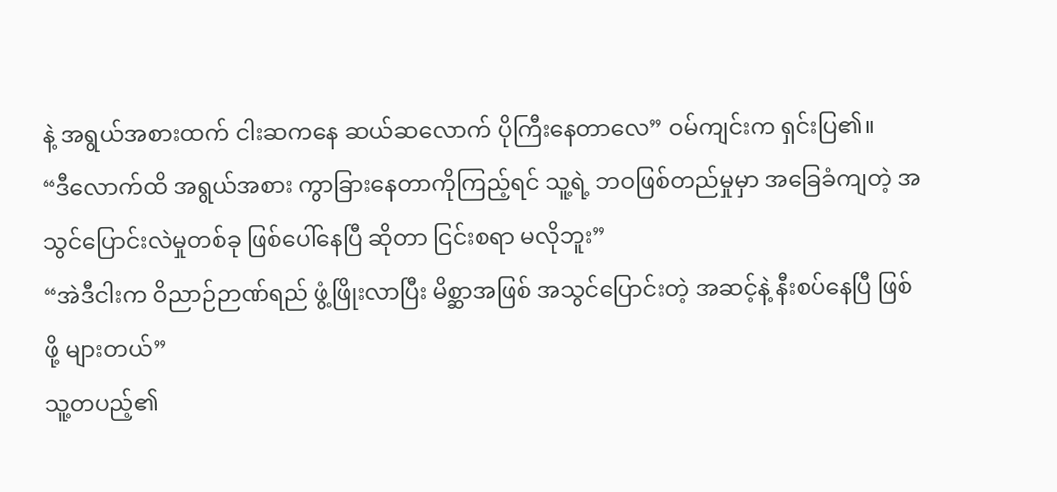နဲ့ အရွယ်အစားထက် ငါးဆကနေ ဆယ်ဆလောက် ပိုကြီးနေတာလေ” ဝမ်ကျင်းက ရှင်းပြ၏။
“ဒီလောက်ထိ အရွယ်အစား ကွာခြားနေတာကိုကြည့်ရင် သူ့ရဲ့ ဘဝဖြစ်တည်မှုမှာ အခြေခံကျတဲ့ အသွင်ပြောင်းလဲမှုတစ်ခု ဖြစ်ပေါ်နေပြီ ဆိုတာ ငြင်းစရာ မလိုဘူး”
“အဲဒီငါးက ဝိညာဉ်ဉာဏ်ရည် ဖွံ့ဖြိုးလာပြီး မိစ္ဆာအဖြစ် အသွင်ပြောင်းတဲ့ အဆင့်နဲ့ နီးစပ်နေပြီ ဖြစ်ဖို့ များတယ်”
သူ့တပည့်၏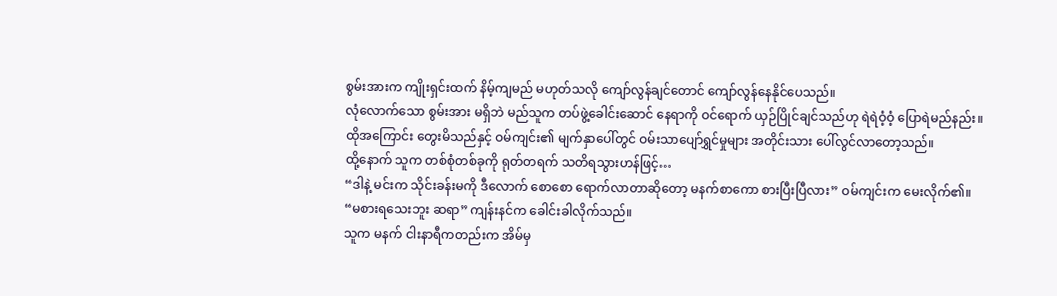စွမ်းအားက ကျိုးရှင်းထက် နိမ့်ကျမည် မဟုတ်သလို ကျော်လွန်ချင်တောင် ကျော်လွန်နေနိုင်ပေသည်။
လုံလောက်သော စွမ်းအား မရှိဘဲ မည်သူက တပ်ဖွဲ့ခေါင်းဆောင် နေရာကို ဝင်ရောက် ယှဉ်ပြိုင်ချင်သည်ဟု ရဲရဲဝံ့ဝံ့ ပြောရဲမည်နည်း။
ထိုအကြောင်း တွေးမိသည်နှင့် ဝမ်ကျင်း၏ မျက်နှာပေါ်တွင် ဝမ်းသာပျော်ရွှင်မှုများ အတိုင်းသား ပေါ်လွင်လာတော့သည်။
ထို့နောက် သူက တစ်စုံတစ်ခုကို ရုတ်တရက် သတိရသွားဟန်ဖြင့်…
“ဒါနဲ့ မင်းက သိုင်းခန်းမကို ဒီလောက် စောစော ရောက်လာတာဆိုတော့ မနက်စာကော စားပြီးပြီလား” ဝမ်ကျင်းက မေးလိုက်၏။
“မစားရသေးဘူး ဆရာ” ကျန်းနင်က ခေါင်းခါလိုက်သည်။
သူက မနက် ငါးနာရီကတည်းက အိမ်မှ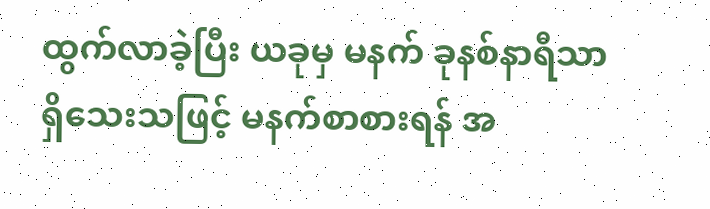ထွက်လာခဲ့ပြီး ယခုမှ မနက် ခုနစ်နာရီသာ ရှိသေးသဖြင့် မနက်စာစားရန် အ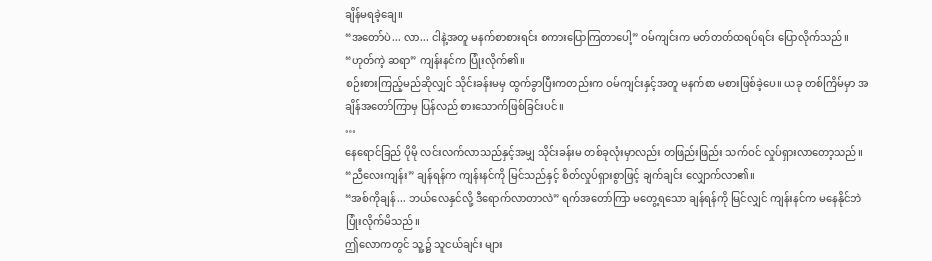ချိန်မရခဲ့ချေ။
“အတော်ပဲ... လာ... ငါနဲ့အတူ မနက်စာစားရင်း စကားပြောကြတာပေါ့” ဝမ်ကျင်းက မတ်တတ်ထရပ်ရင်း ပြောလိုက်သည်။
“ဟုတ်ကဲ့ ဆရာ” ကျန်းနင်က ပြုံးလိုက်၏။
စဉ်းစားကြည့်မည်ဆိုလျှင် သိုင်းခန်းမမှ ထွက်ခွာပြီးကတည်းက ဝမ်ကျင်းနှင့်အတူ မနက်စာ မစားဖြစ်ခဲ့ပေ။ ယခု တစ်ကြိမ်မှာ အချိန်အတော်ကြာမှ ပြန်လည် စားသောက်ဖြစ်ခြင်းပင်။
…
နေရောင်ခြည် ပိုမို လင်းလက်လာသည်နှင့်အမျှ သိုင်းခန်းမ တစ်ခုလုံးမှာလည်း တဖြည်းဖြည်း သက်ဝင် လှုပ်ရှားလာတော့သည်။
“ညီလေးကျန်း” ချန်ရန်က ကျန်းနင်ကို မြင်သည်နှင့် စိတ်လှုပ်ရှားစွာဖြင့် ချက်ချင်း လျှောက်လာ၏။
“အစ်ကိုချန်... ဘယ်လေနှင်လို့ ဒီရောက်လာတာလဲ” ရက်အတော်ကြာ မတွေ့ရသော ချန်ရန်ကို မြင်လျှင် ကျန်းနင်က မနေနိုင်ဘဲ ပြုံးလိုက်မိသည်။
ဤလောကတွင် သူ့၌ သူငယ်ချင်း များ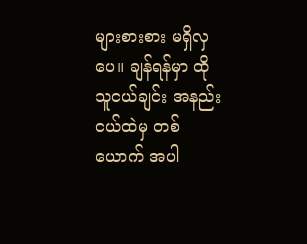များစားစား မရှိလှပေ။ ချန်ရန်မှာ ထိုသူငယ်ချင်း အနည်းငယ်ထဲမှ တစ်ယောက် အပါ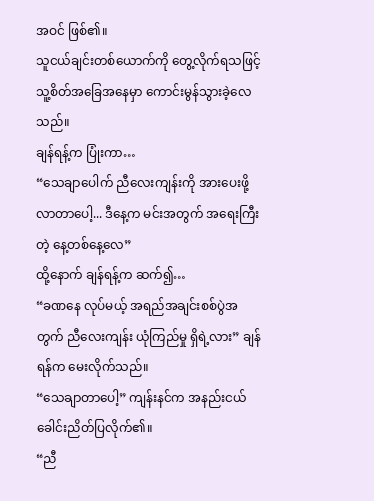အဝင် ဖြစ်၏။
သူငယ်ချင်းတစ်ယောက်ကို တွေ့လိုက်ရသဖြင့် သူ့စိတ်အခြေအနေမှာ ကောင်းမွန်သွားခဲ့လေသည်။
ချန်ရန့်က ပြုံးကာ…
“သေချာပေါက် ညီလေးကျန်းကို အားပေးဖို့ လာတာပေါ့... ဒီနေ့က မင်းအတွက် အရေးကြီးတဲ့ နေ့တစ်နေ့လေ”
ထို့နောက် ချန်ရန့်က ဆက်၍…
“ခဏနေ လုပ်မယ့် အရည်အချင်းစစ်ပွဲအတွက် ညီလေးကျန်း ယုံကြည်မှု ရှိရဲ့လား” ချန်ရန်က မေးလိုက်သည်။
“သေချာတာပေါ့” ကျန်းနင်က အနည်းငယ် ခေါင်းညိတ်ပြလိုက်၏။
“ညီ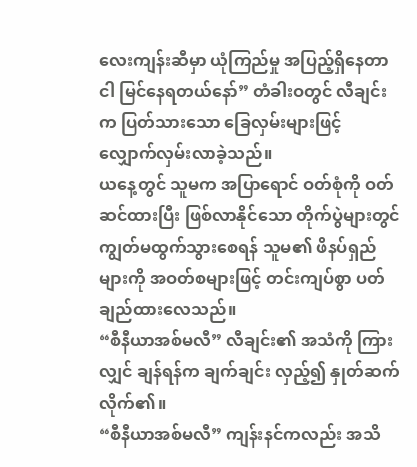လေးကျန်းဆီမှာ ယုံကြည်မှု အပြည့်ရှိနေတာ ငါ မြင်နေရတယ်နော်” တံခါးဝတွင် လီချင်းက ပြတ်သားသော ခြေလှမ်းများဖြင့် လျှောက်လှမ်းလာခဲ့သည်။
ယနေ့တွင် သူမက အပြာရောင် ဝတ်စုံကို ဝတ်ဆင်ထားပြီး ဖြစ်လာနိုင်သော တိုက်ပွဲများတွင် ကျွတ်မထွက်သွားစေရန် သူမ၏ ဖိနပ်ရှည်များကို အဝတ်စများဖြင့် တင်းကျပ်စွာ ပတ်ချည်ထားလေသည်။
“စီနီယာအစ်မလီ” လီချင်း၏ အသံကို ကြားလျှင် ချန်ရန်က ချက်ချင်း လှည့်၍ နှုတ်ဆက်လိုက်၏။
“စီနီယာအစ်မလီ” ကျန်းနင်ကလည်း အသိ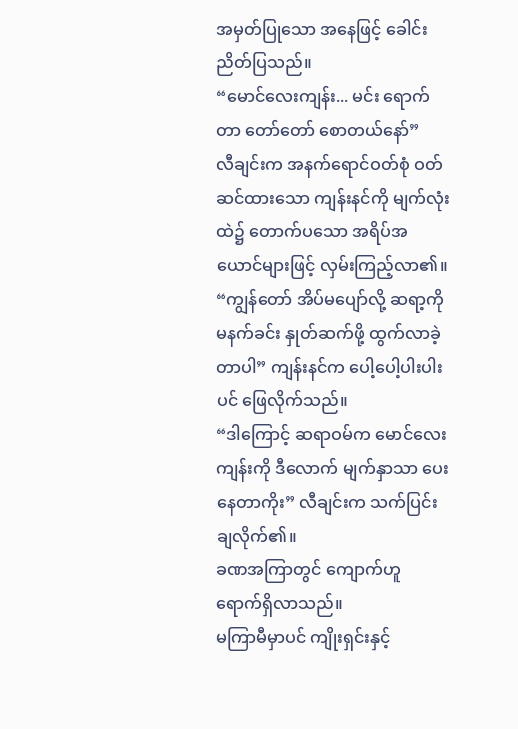အမှတ်ပြုသော အနေဖြင့် ခေါင်းညိတ်ပြသည်။
“မောင်လေးကျန်း... မင်း ရောက်တာ တော်တော် စောတယ်နော်”
လီချင်းက အနက်ရောင်ဝတ်စုံ ဝတ်ဆင်ထားသော ကျန်းနင်ကို မျက်လုံးထဲ၌ တောက်ပသော အရိပ်အယောင်များဖြင့် လှမ်းကြည့်လာ၏။
“ကျွန်တော် အိပ်မပျော်လို့ ဆရာ့ကို မနက်ခင်း နှုတ်ဆက်ဖို့ ထွက်လာခဲ့တာပါ” ကျန်းနင်က ပေါ့ပေါ့ပါးပါးပင် ဖြေလိုက်သည်။
“ဒါကြောင့် ဆရာဝမ်က မောင်လေးကျန်းကို ဒီလောက် မျက်နှာသာ ပေးနေတာကိုး” လီချင်းက သက်ပြင်းချလိုက်၏။
ခဏအကြာတွင် ကျောက်ဟူ ရောက်ရှိလာသည်။
မကြာမီမှာပင် ကျိုးရှင်းနှင့်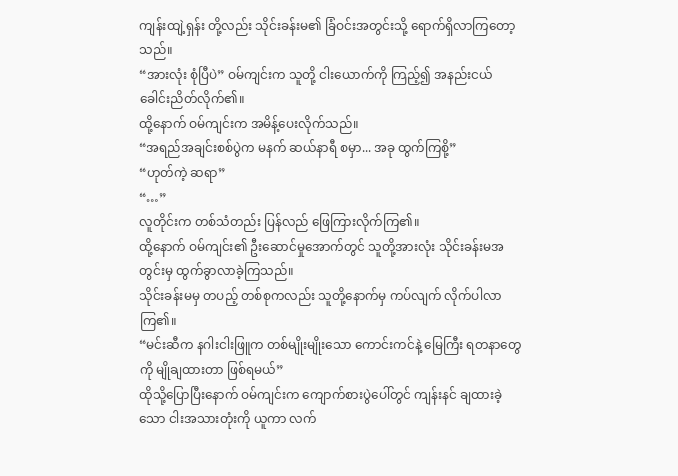ကျန်းထျဲ့ရှန်း တို့လည်း သိုင်းခန်းမ၏ ခြံဝင်းအတွင်းသို့ ရောက်ရှိလာကြတော့သည်။
“အားလုံး စုံပြီပဲ” ဝမ်ကျင်းက သူတို့ ငါးယောက်ကို ကြည့်၍ အနည်းငယ် ခေါင်းညိတ်လိုက်၏။
ထို့နောက် ဝမ်ကျင်းက အမိန့်ပေးလိုက်သည်။
“အရည်အချင်းစစ်ပွဲက မနက် ဆယ်နာရီ စမှာ... အခု ထွက်ကြစို့”
“ဟုတ်ကဲ့ ဆရာ”
“…”
လူတိုင်းက တစ်သံတည်း ပြန်လည် ဖြေကြားလိုက်ကြ၏။
ထို့နောက် ဝမ်ကျင်း၏ ဦးဆောင်မှုအောက်တွင် သူတို့အားလုံး သိုင်းခန်းမအတွင်းမှ ထွက်ခွာလာခဲ့ကြသည်။
သိုင်းခန်းမမှ တပည့် တစ်စုကလည်း သူတို့နောက်မှ ကပ်လျက် လိုက်ပါလာကြ၏။
“မင်းဆီက နဂါးငါးဖြူက တစ်မျိုးမျိုးသော ကောင်းကင်နဲ့ မြေကြီး ရတနာတွေကို မျိုချထားတာ ဖြစ်ရမယ်”
ထိုသို့ပြောပြီးနောက် ဝမ်ကျင်းက ကျောက်စားပွဲပေါ်တွင် ကျန်းနင် ချထားခဲ့သော ငါးအသားတုံးကို ယူကာ လက်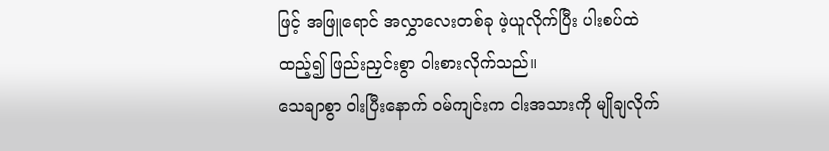ဖြင့် အဖြူရောင် အလွှာလေးတစ်ခု ဖဲ့ယူလိုက်ပြီး ပါးစပ်ထဲထည့်၍ ဖြည်းညှင်းစွာ ဝါးစားလိုက်သည်။
သေချာစွာ ဝါးပြီးနောက် ဝမ်ကျင်းက ငါးအသားကို မျိုချလိုက်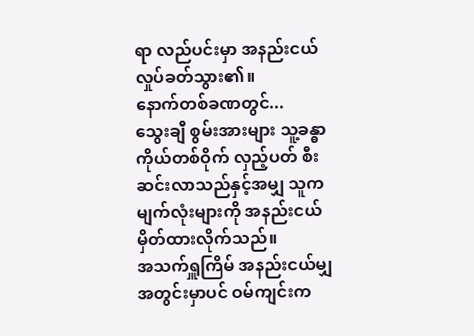ရာ လည်ပင်းမှာ အနည်းငယ် လှုပ်ခတ်သွား၏။
နောက်တစ်ခဏတွင်...
သွေးချီ စွမ်းအားများ သူ့ခန္ဓာကိုယ်တစ်ဝိုက် လှည့်ပတ် စီးဆင်းလာသည်နှင့်အမျှ သူက မျက်လုံးများကို အနည်းငယ် မှိတ်ထားလိုက်သည်။
အသက်ရှူကြိမ် အနည်းငယ်မျှ အတွင်းမှာပင် ဝမ်ကျင်းက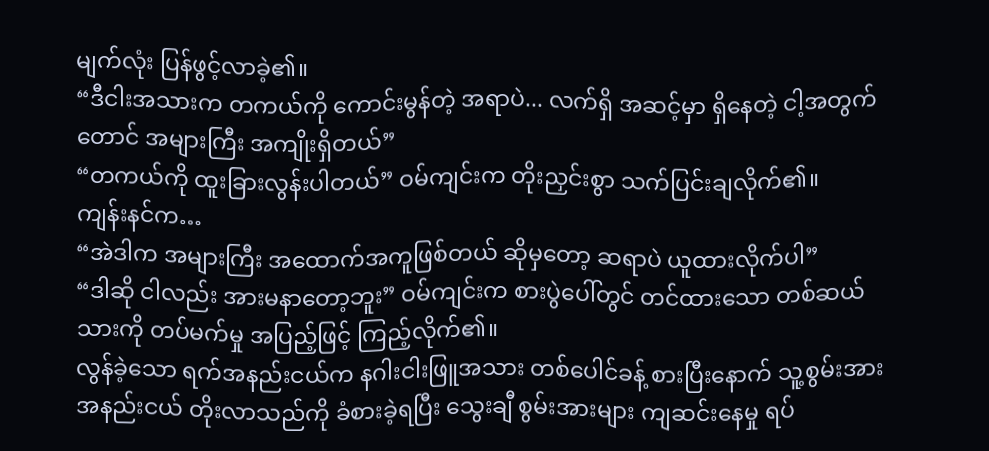မျက်လုံး ပြန်ဖွင့်လာခဲ့၏။
“ဒီငါးအသားက တကယ်ကို ကောင်းမွန်တဲ့ အရာပဲ... လက်ရှိ အဆင့်မှာ ရှိနေတဲ့ ငါ့အတွက်တောင် အများကြီး အကျိုးရှိတယ်”
“တကယ်ကို ထူးခြားလွန်းပါတယ်” ဝမ်ကျင်းက တိုးညှင်းစွာ သက်ပြင်းချလိုက်၏။
ကျန်းနင်က…
“အဲဒါက အများကြီး အထောက်အကူဖြစ်တယ် ဆိုမှတော့ ဆရာပဲ ယူထားလိုက်ပါ”
“ဒါဆို ငါလည်း အားမနာတော့ဘူး” ဝမ်ကျင်းက စားပွဲပေါ်တွင် တင်ထားသော တစ်ဆယ်သားကို တပ်မက်မှု အပြည့်ဖြင့် ကြည့်လိုက်၏။
လွန်ခဲ့သော ရက်အနည်းငယ်က နဂါးငါးဖြူအသား တစ်ပေါင်ခန့် စားပြီးနောက် သူ့စွမ်းအား အနည်းငယ် တိုးလာသည်ကို ခံစားခဲ့ရပြီး သွေးချီ စွမ်းအားများ ကျဆင်းနေမှု ရပ်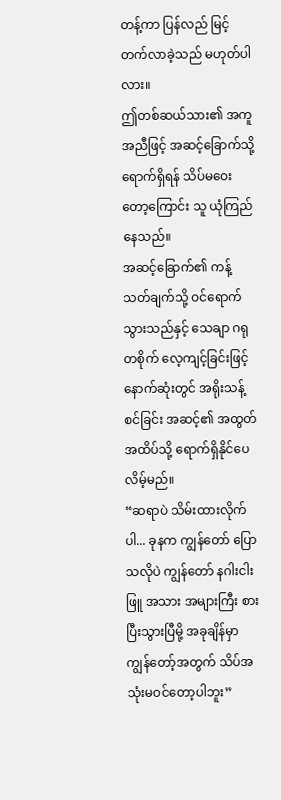တန့်ကာ ပြန်လည် မြင့်တက်လာခဲ့သည် မဟုတ်ပါလား။
ဤတစ်ဆယ်သား၏ အကူအညီဖြင့် အဆင့်ခြောက်သို့ ရောက်ရှိရန် သိပ်မဝေးတော့ကြောင်း သူ ယုံကြည်နေသည်။
အဆင့်ခြောက်၏ ကန့်သတ်ချက်သို့ ဝင်ရောက်သွားသည်နှင့် သေချာ ဂရုတစိုက် လေ့ကျင့်ခြင်းဖြင့် နောက်ဆုံးတွင် အရိုးသန့်စင်ခြင်း အဆင့်၏ အထွတ်အထိပ်သို့ ရောက်ရှိနိုင်ပေလိမ့်မည်။
“ဆရာပဲ သိမ်းထားလိုက်ပါ... ခုနက ကျွန်တော် ပြောသလိုပဲ ကျွန်တော် နဂါးငါးဖြူ အသား အများကြီး စားပြီးသွားပြီမို့ အခုချိန်မှာ ကျွန်တော့်အတွက် သိပ်အသုံးမဝင်တော့ပါဘူး”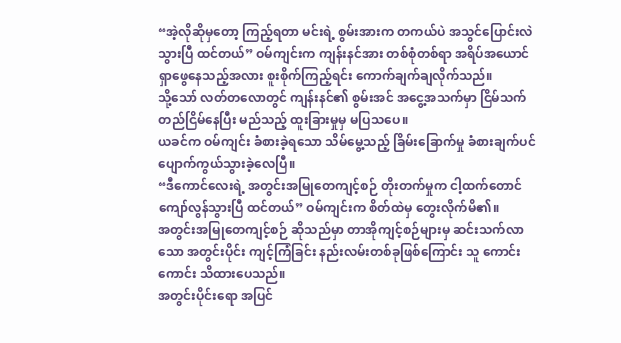“အဲ့လိုဆိုမှတော့ ကြည့်ရတာ မင်းရဲ့ စွမ်းအားက တကယ်ပဲ အသွင်ပြောင်းလဲသွားပြီ ထင်တယ်” ဝမ်ကျင်းက ကျန်းနင်အား တစ်စုံတစ်ရာ အရိပ်အယောင် ရှာဖွေနေသည့်အလား စူးစိုက်ကြည့်ရင်း ကောက်ချက်ချလိုက်သည်။
သို့သော် လတ်တလောတွင် ကျန်းနင်၏ စွမ်းအင် အငွေ့အသက်မှာ ငြိမ်သက် တည်ငြိမ်နေပြီး မည်သည့် ထူးခြားမှုမှ မပြသပေ။
ယခင်က ဝမ်ကျင်း ခံစားခဲ့ရသော သိမ်မွေ့သည့် ခြိမ်းခြောက်မှု ခံစားချက်ပင် ပျောက်ကွယ်သွားခဲ့လေပြီ။
“ဒီကောင်လေးရဲ့ အတွင်းအမြုတေကျင့်စဉ် တိုးတက်မှုက ငါ့ထက်တောင် ကျော်လွန်သွားပြီ ထင်တယ်” ဝမ်ကျင်းက စိတ်ထဲမှ တွေးလိုက်မိ၏။
အတွင်းအမြုတေကျင့်စဉ် ဆိုသည်မှာ တာအိုကျင့်စဉ်များမှ ဆင်းသက်လာသော အတွင်းပိုင်း ကျင့်ကြံခြင်း နည်းလမ်းတစ်ခုဖြစ်ကြောင်း သူ ကောင်းကောင်း သိထားပေသည်။
အတွင်းပိုင်းရော အပြင်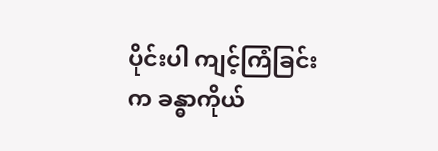ပိုင်းပါ ကျင့်ကြံခြင်းက ခန္ဓာကိုယ်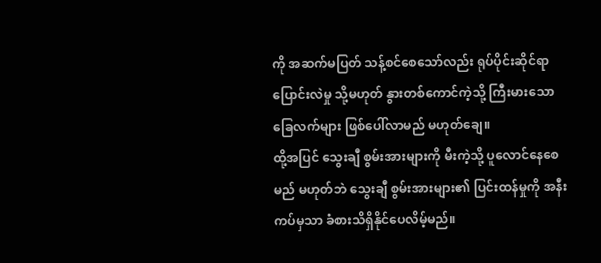ကို အဆက်မပြတ် သန့်စင်စေသော်လည်း ရုပ်ပိုင်းဆိုင်ရာ ပြောင်းလဲမှု သို့မဟုတ် နွားတစ်ကောင်ကဲ့သို့ ကြီးမားသော ခြေလက်များ ဖြစ်ပေါ်လာမည် မဟုတ်ချေ။
ထို့အပြင် သွေးချီ စွမ်းအားများကို မီးကဲ့သို့ ပူလောင်နေစေမည် မဟုတ်ဘဲ သွေးချီ စွမ်းအားများ၏ ပြင်းထန်မှုကို အနီးကပ်မှသာ ခံစားသိရှိနိုင်ပေလိမ့်မည်။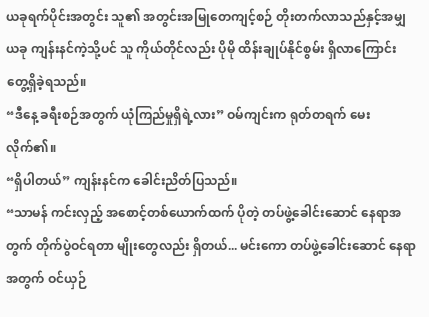ယခုရက်ပိုင်းအတွင်း သူ၏ အတွင်းအမြုတေကျင့်စဉ် တိုးတက်လာသည်နှင့်အမျှ ယခု ကျန်းနင်ကဲ့သို့ပင် သူ ကိုယ်တိုင်လည်း ပိုမို ထိန်းချုပ်နိုင်စွမ်း ရှိလာကြောင်း တွေ့ရှိခဲ့ရသည်။
“ဒီနေ့ ခရီးစဉ်အတွက် ယုံကြည်မှုရှိရဲ့လား” ဝမ်ကျင်းက ရုတ်တရက် မေးလိုက်၏။
“ရှိပါတယ်” ကျန်းနင်က ခေါင်းညိတ်ပြသည်။
“သာမန် ကင်းလှည့် အစောင့်တစ်ယောက်ထက် ပိုတဲ့ တပ်ဖွဲ့ခေါင်းဆောင် နေရာအတွက် တိုက်ပွဲဝင်ရတာ မျိုးတွေလည်း ရှိတယ်... မင်းကော တပ်ဖွဲ့ခေါင်းဆောင် နေရာအတွက် ဝင်ယှဉ်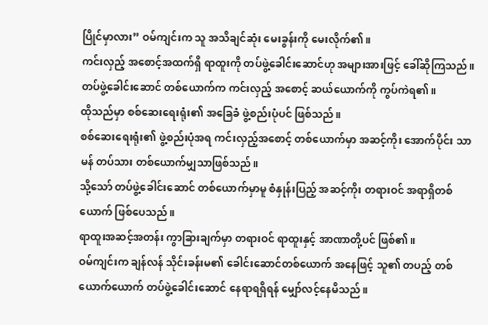ပြိုင်မှာလား” ဝမ်ကျင်းက သူ အသိချင်ဆုံး မေးခွန်းကို မေးလိုက်၏။
ကင်းလှည့် အစောင့်အထက်ရှိ ရာထူးကို တပ်ဖွဲ့ခေါင်းဆောင်ဟု အများအားဖြင့် ခေါ်ဆိုကြသည်။
တပ်ဖွဲ့ခေါင်းဆောင် တစ်ယောက်က ကင်းလှည့် အစောင့် ဆယ်ယောက်ကို ကွပ်ကဲရ၏။
ထိုသည်မှာ စစ်ဆေးရေးရုံး၏ အခြေခံ ဖွဲ့စည်းပုံပင် ဖြစ်သည်။
စစ်ဆေးရေးရုံး၏ ဖွဲ့စည်းပုံအရ ကင်းလှည့်အစောင့် တစ်ယောက်မှာ အဆင့်ကိုး အောက်ပိုင်း သာမန် တပ်သား တစ်ယောက်မျှသာဖြစ်သည်။
သို့သော် တပ်ဖွဲ့ခေါင်းဆောင် တစ်ယောက်မှာမူ စံနှုန်းပြည့် အဆင့်ကိုး တရားဝင် အရာရှိတစ်ယောက် ဖြစ်ပေသည်။
ရာထူးအဆင့်အတန်း ကွာခြားချက်မှာ တရားဝင် ရာထူးနှင့် အာဏာတို့ပင် ဖြစ်၏။
ဝမ်ကျင်းက ချန်လန် သိုင်းခန်းမ၏ ခေါင်းဆောင်တစ်ယောက် အနေဖြင့် သူ၏ တပည့် တစ်ယောက်ယောက် တပ်ဖွဲ့ခေါင်းဆောင် နေရာရရှိရန် မျှော်လင့်နေမိသည်။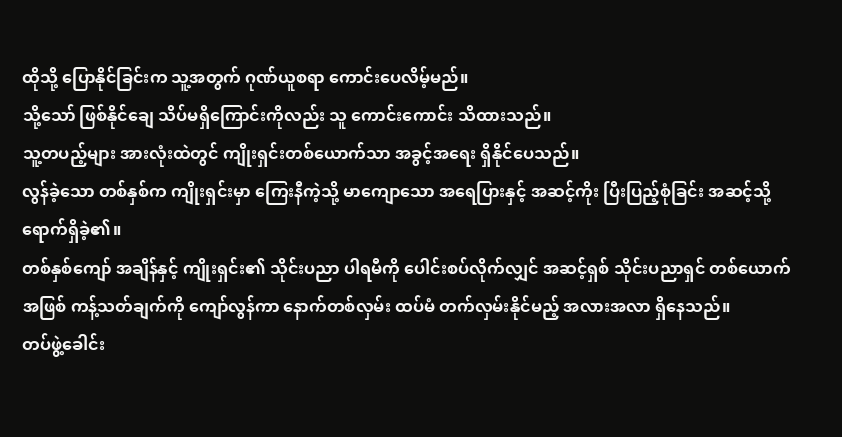ထိုသို့ ပြောနိုင်ခြင်းက သူ့အတွက် ဂုဏ်ယူစရာ ကောင်းပေလိမ့်မည်။
သို့သော် ဖြစ်နိုင်ချေ သိပ်မရှိကြောင်းကိုလည်း သူ ကောင်းကောင်း သိထားသည်။
သူ့တပည့်များ အားလုံးထဲတွင် ကျိုးရှင်းတစ်ယောက်သာ အခွင့်အရေး ရှိနိုင်ပေသည်။
လွန်ခဲ့သော တစ်နှစ်က ကျိုးရှင်းမှာ ကြေးနီကဲ့သို့ မာကျောသော အရေပြားနှင့် အဆင့်ကိုး ပြီးပြည့်စုံခြင်း အဆင့်သို့ ရောက်ရှိခဲ့၏။
တစ်နှစ်ကျော် အချိန်နှင့် ကျိုးရှင်း၏ သိုင်းပညာ ပါရမီကို ပေါင်းစပ်လိုက်လျှင် အဆင့်ရှစ် သိုင်းပညာရှင် တစ်ယောက်အဖြစ် ကန့်သတ်ချက်ကို ကျော်လွန်ကာ နောက်တစ်လှမ်း ထပ်မံ တက်လှမ်းနိုင်မည့် အလားအလာ ရှိနေသည်။
တပ်ဖွဲ့ခေါင်း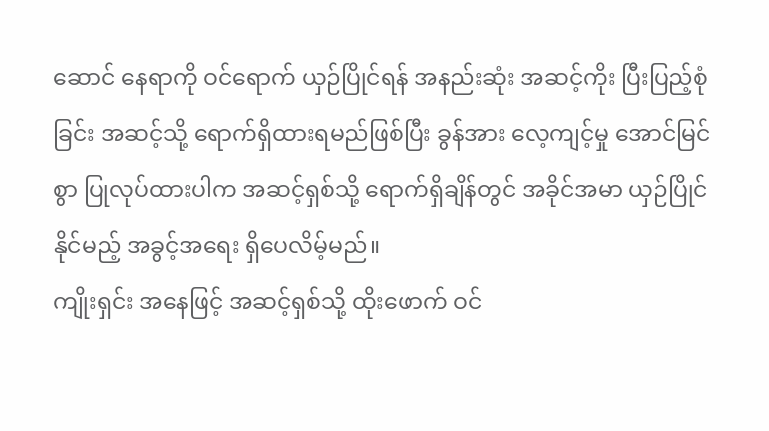ဆောင် နေရာကို ဝင်ရောက် ယှဉ်ပြိုင်ရန် အနည်းဆုံး အဆင့်ကိုး ပြီးပြည့်စုံခြင်း အဆင့်သို့ ရောက်ရှိထားရမည်ဖြစ်ပြီး ခွန်အား လေ့ကျင့်မှု အောင်မြင်စွာ ပြုလုပ်ထားပါက အဆင့်ရှစ်သို့ ရောက်ရှိချိန်တွင် အခိုင်အမာ ယှဉ်ပြိုင်နိုင်မည့် အခွင့်အရေး ရှိပေလိမ့်မည်။
ကျိုးရှင်း အနေဖြင့် အဆင့်ရှစ်သို့ ထိုးဖောက် ဝင်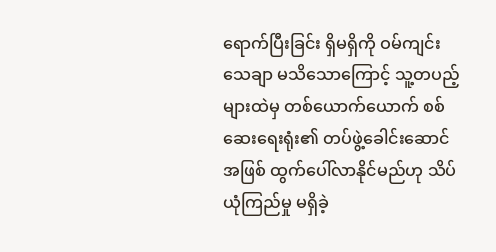ရောက်ပြီးခြင်း ရှိမရှိကို ဝမ်ကျင်း သေချာ မသိသောကြောင့် သူ့တပည့်များထဲမှ တစ်ယောက်ယောက် စစ်ဆေးရေးရုံး၏ တပ်ဖွဲ့ခေါင်းဆောင်အဖြစ် ထွက်ပေါ်လာနိုင်မည်ဟု သိပ်ယုံကြည်မှု မရှိခဲ့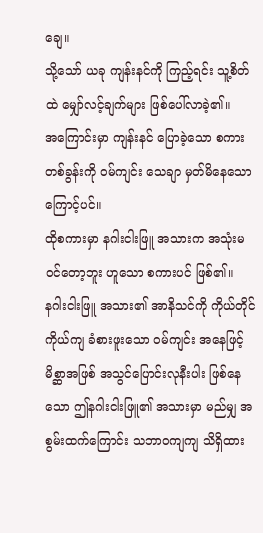ချေ။
သို့သော် ယခု ကျန်းနင်ကို ကြည့်ရင်း သူ့စိတ်ထဲ မျှော်လင့်ချက်များ ဖြစ်ပေါ်လာခဲ့၏။
အကြောင်းမှာ ကျန်းနင် ပြောခဲ့သော စကားတစ်ခွန်းကို ဝမ်ကျင်း သေချာ မှတ်မိနေသောကြောင့်ပင်။
ထိုစကားမှာ နဂါးငါးဖြူ အသားက အသုံးမဝင်တော့ဘူး ဟူသော စကားပင် ဖြစ်၏။
နဂါးငါးဖြူ အသား၏ အာနိသင်ကို ကိုယ်တိုင်ကိုယ်ကျ ခံစားဖူးသော ဝမ်ကျင်း အနေဖြင့် မိစ္ဆာအဖြစ် အသွင်ပြောင်းလုနီးပါး ဖြစ်နေသော ဤနဂါးငါးဖြူ၏ အသားမှာ မည်မျှ အစွမ်းထက်ကြောင်း သဘာဝကျကျ သိရှိထား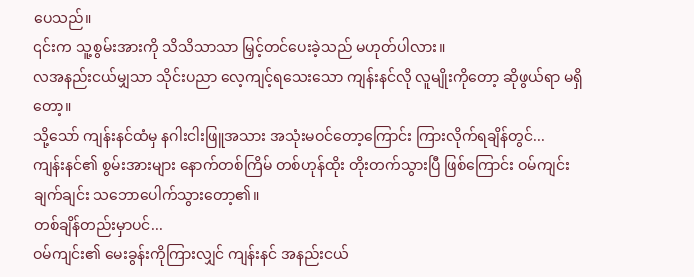ပေသည်။
၎င်းက သူ့စွမ်းအားကို သိသိသာသာ မြှင့်တင်ပေးခဲ့သည် မဟုတ်ပါလား။
လအနည်းငယ်မျှသာ သိုင်းပညာ လေ့ကျင့်ရသေးသော ကျန်းနင်လို လူမျိုးကိုတော့ ဆိုဖွယ်ရာ မရှိတော့။
သို့သော် ကျန်းနင်ထံမှ နဂါးငါးဖြူအသား အသုံးမဝင်တော့ကြောင်း ကြားလိုက်ရချိန်တွင်...
ကျန်းနင်၏ စွမ်းအားများ နောက်တစ်ကြိမ် တစ်ဟုန်ထိုး တိုးတက်သွားပြီ ဖြစ်ကြောင်း ဝမ်ကျင်း ချက်ချင်း သဘောပေါက်သွားတော့၏။
တစ်ချိန်တည်းမှာပင်...
ဝမ်ကျင်း၏ မေးခွန်းကိုကြားလျှင် ကျန်းနင် အနည်းငယ်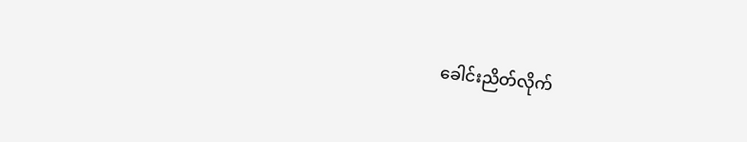ခေါင်းညိတ်လိုက်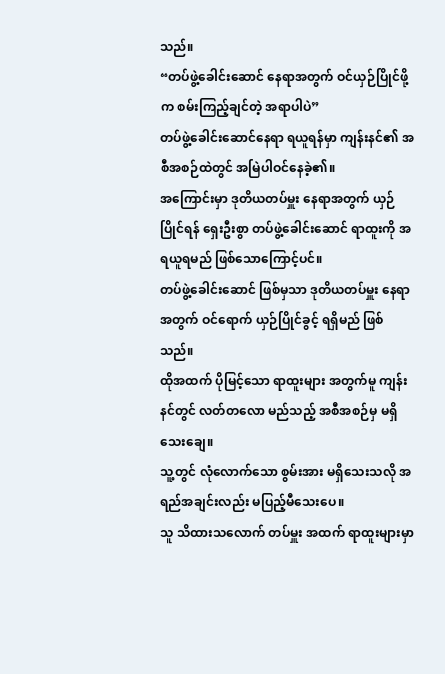သည်။
“တပ်ဖွဲ့ခေါင်းဆောင် နေရာအတွက် ဝင်ယှဉ်ပြိုင်ဖို့က စမ်းကြည့်ချင်တဲ့ အရာပါပဲ”
တပ်ဖွဲ့ခေါင်းဆောင်နေရာ ရယူရန်မှာ ကျန်းနင်၏ အစီအစဉ်ထဲတွင် အမြဲပါဝင်နေခဲ့၏။
အကြောင်းမှာ ဒုတိယတပ်မှူး နေရာအတွက် ယှဉ်ပြိုင်ရန် ရှေးဦးစွာ တပ်ဖွဲ့ခေါင်းဆောင် ရာထူးကို အရယူရမည် ဖြစ်သောကြောင့်ပင်။
တပ်ဖွဲ့ခေါင်းဆောင် ဖြစ်မှသာ ဒုတိယတပ်မှူး နေရာအတွက် ဝင်ရောက် ယှဉ်ပြိုင်ခွင့် ရရှိမည် ဖြစ်သည်။
ထိုအထက် ပိုမြင့်သော ရာထူးများ အတွက်မူ ကျန်းနင်တွင် လတ်တလော မည်သည့် အစီအစဉ်မှ မရှိသေးချေ။
သူ့တွင် လုံလောက်သော စွမ်းအား မရှိသေးသလို အရည်အချင်းလည်း မပြည့်မီသေးပေ။
သူ သိထားသလောက် တပ်မှူး အထက် ရာထူးများမှာ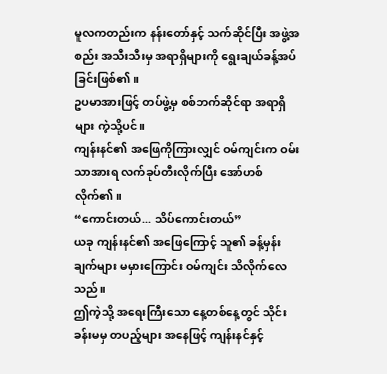မူလကတည်းက နန်းတော်နှင့် သက်ဆိုင်ပြီး အဖွဲ့အစည်း အသီးသီးမှ အရာရှိများကို ရွေးချယ်ခန့်အပ်ခြင်းဖြစ်၏။
ဥပမာအားဖြင့် တပ်ဖွဲ့မှ စစ်ဘက်ဆိုင်ရာ အရာရှိများ ကဲ့သို့ပင်။
ကျန်းနင်၏ အဖြေကိုကြားလျှင် ဝမ်ကျင်းက ဝမ်းသာအားရ လက်ခုပ်တီးလိုက်ပြီး အော်ဟစ်လိုက်၏။
“ကောင်းတယ်... သိပ်ကောင်းတယ်”
ယခု ကျန်းနင်၏ အဖြေကြောင့် သူ၏ ခန့်မှန်းချက်များ မမှားကြောင်း ဝမ်ကျင်း သိလိုက်လေသည်။
ဤကဲ့သို့ အရေးကြီးသော နေ့တစ်နေ့တွင် သိုင်းခန်းမမှ တပည့်များ အနေဖြင့် ကျန်းနင်နှင့်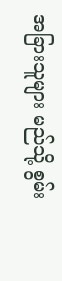အခြားသူများ မည်သို့ စွမ်း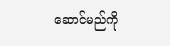ဆောင်မည်ကို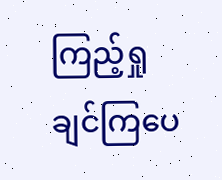ကြည့်ရှုချင်ကြပေ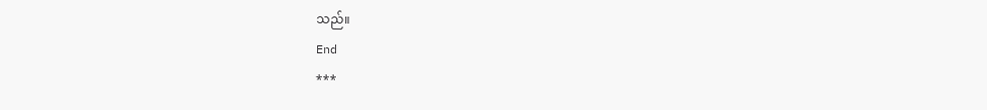သည်။
End
***